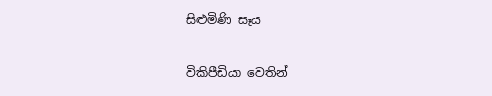සිළුමිණි සෑය

විකිපීඩියා වෙතින්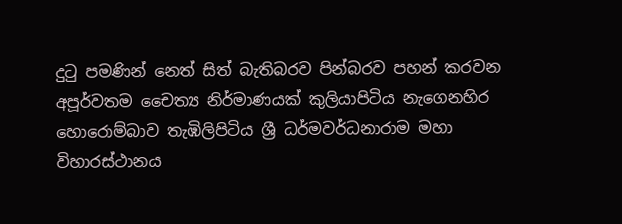දුටු පමණින් නෙත් සිත් බැතිබරව පින්බරව පහන් කරවන අපූර්වතම චෛත්‍ය නිර්මාණයක් කුලියාපිටිය නැගෙනහිර හොරොම්බාව තැඹිලිපිටිය ශ්‍රී ධර්මවර්ධනාරාම මහා විහාරස්ථානය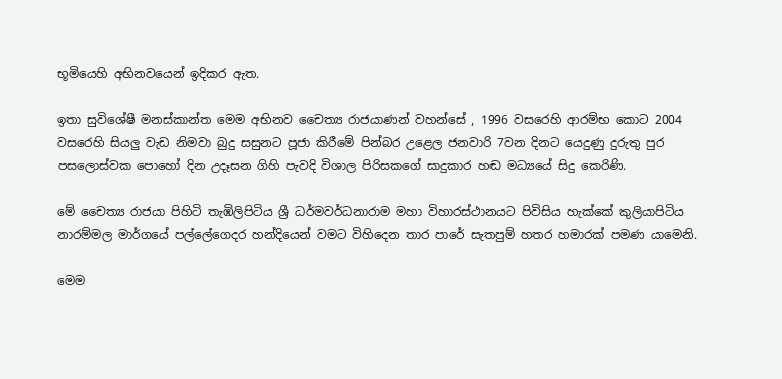භූමියෙහි අභිනවයෙන් ඉදිකර ඇත.

ඉතා සුවිශේෂී මනස්කාන්ත මෙම අභිනව චෛත්‍ය රාජයාණන් වහන්සේ , 1996 වසරෙහි ආරම්භ කොට 2004 වසරෙහි සියලු වැඩ නිමවා බුදු සසුනට පූජා කිරීමේ පින්බර උළෙල ජනවාරි 7වන දිනට යෙදුණු දුරුතු පුර පසලොස්වක පොහෝ දින උදෑසන ගිහි පැවදි විශාල පිරිසකගේ සාදුකාර හඬ මධ්‍යයේ සිදු කෙරිණි.

මේ චෛත්‍ය රාජයා පිහිටි තැඹිලිපිටිය ශ්‍රී ධර්මවර්ධනාරාම මහා විහාරස්ථානයට පිවිසිය හැක්කේ කුලියාපිටිය නාරම්මල මාර්ගයේ පල්ලේගෙදර හන්දියෙන් වමට විහිදෙන තාර පාරේ සැතපුම් හතර හමාරක් පමණ යාමෙනි.

මෙම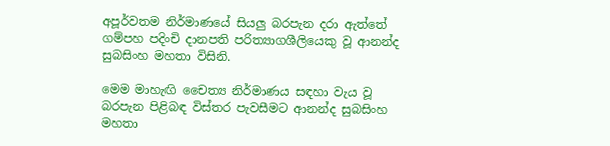අපූර්වතම නිර්මාණයේ සියලු බරපැන දරා ඇත්තේ ගම්පහ පදිංචි දානපති පරිත්‍යාගශීලියෙකු වූ ආනන්ද සුබසිංහ මහතා විසිනි.

මෙම මාහැඟි චෛත්‍ය නිර්මාණය සඳහා වැය වූ බරපැන පිළිබඳ විස්තර පැවසීමට ආනන්ද සුබසිංහ මහතා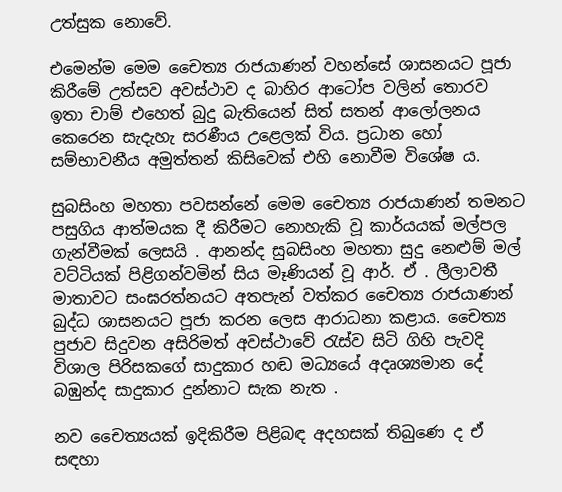උත්සුක නොවේ.

එමෙන්ම මෙම චෛත්‍ය රාජයාණන් වහන්සේ ශාසනයට පූජා කිරීමේ උත්සව අවස්ථාව ද බාහිර ආටෝප වලින් තොරව ඉතා චාම් එහෙත් බුදු බැතියෙන් සිත් සතන් ආලෝලනය කෙරෙන සැදැහැ සරණීය උළෙලක් විය. ප්‍රධාන හෝ සම්භාවනීය අමුත්තන් කිසිවෙක් එහි නොවීම විශේෂ ය.

සුබසිංහ මහතා පවසන්නේ මෙම චෛත්‍ය රාජයාණන් තමනට පසුගිය ආත්මයක දී කිරීමට නොහැකි වූ කාර්යයක් මල්පල ගැන්වීමක් ලෙසයි . ආනන්ද සුබසිංහ මහතා සුදු නෙළුම් මල් වට්ටියක් පිළිගන්වමින් සිය මෑණියන් වූ ආර්. ඒ . ලීලාවතී මාතාවට සංඝරත්නයට අතපැන් වත්කර චෛත්‍ය රාජයාණන් බුද්ධ ශාසනයට පූජා කරන ලෙස ආරාධනා කළාය. චෛත්‍ය පුජාව සිදුවන අසිරිමත් අවස්ථාවේ රැස්ව සිටි ගිහි පැවදි විශාල පිරිසකගේ සාදුකාර හඬ මධ්‍යයේ අදෘශ්‍යමාන දේ බඹුන්ද සාදුකාර දුන්නාට සැක නැත .

නව චෛත්‍යයක් ඉදිකිරීම පිළිබඳ අදහසක් තිබුණෙ ද ඒ සඳහා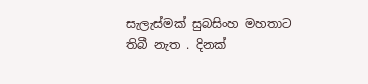සැලැස්මක් සුබසිංහ මහතාට තිබී නැත . දිනක්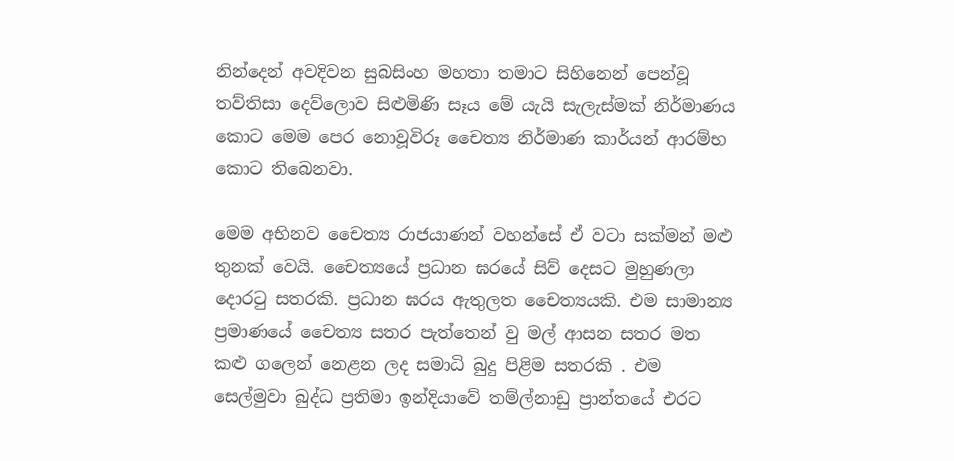නින්දෙන් අවදිවන සුබසිංහ මහතා තමාට සිහිනෙන් පෙන්වූ තව්තිසා දෙව්ලොව සිළුමිණි සෑය මේ යැයි සැලැස්මක් නිර්මාණය කොට මෙම පෙර නොවූවිරූ චෛත්‍ය නිර්මාණ කාර්යන් ආරම්භ කොට තිබෙනවා.

මෙම අභිනව චෛත්‍ය රාජයාණන් වහන්සේ ඒ වටා සක්මන් මළු තුනක් වෙයි. චෛත්‍යයේ ප්‍රධාන ඝරයේ සිව් දෙසට මුහුණලා දොරටු සතරකි. ප්‍රධාන ඝරය ඇතුලත චෛත්‍යයකි. එම සාමාන්‍ය ප්‍රමාණයේ චෛත්‍ය සතර පැත්තෙන් වු මල් ආසන සතර මත කළු ගලෙන් නෙළන ලද සමාධි බුදු පිළිම සතරකි . එම සෙල්මුවා බුද්ධ ප්‍රතිමා ඉන්දියාවේ තම්ල්නාඩු ප්‍රාන්තයේ එරට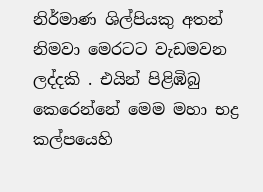නිර්මාණ ශිල්පියකු අතන් නිමවා මෙරටට වැඩමවන ලද්දකි . එයින් පිළිඹිබු කෙරෙන්නේ මෙම මහා භද්‍ර කල්පයෙහි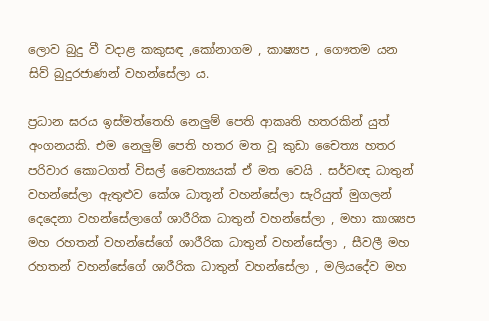ලොව බුදු වී වදාළ කකුසඳ ,කෝනාගම , කාෂ්‍යප , ගෞතම යන සිව් බුදුරජාණන් වහන්සේලා ය.

ප්‍රධාන ඝරය ඉස්මත්තෙහි නෙලුම් පෙති ආකෘති හතරකින් යුත් අංගනයකි. එම නෙලුම් පෙති හතර මත වූ කුඩා චෛත්‍ය හතර පරිවාර කොටගත් විසල් චෛත්‍යයක් ඒ මත වෙයි . සර්වඥ ධාතුන් වහන්සේලා ඇතුළුව කේශ ධාතූන් වහන්සේලා සැරියුත් මුගලන් දෙදෙනා වහන්සේලාගේ ශාරීරික ධාතුන් වහන්සේලා , මහා කාශ්‍යප මහ රහතන් වහන්සේගේ ශාරීරික ධාතුන් වහන්සේලා , සීවලී මහ රහතන් වහන්සේගේ ශාරීරික ධාතුන් වහන්සේලා , මලියදේව මහ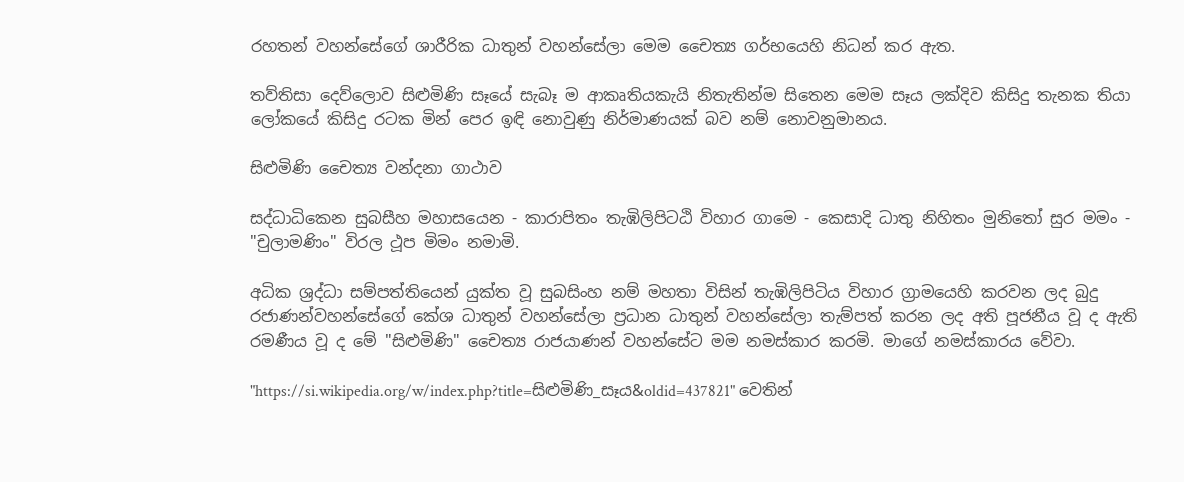රහතන් වහන්සේගේ ශාරීරික ධාතුන් වහන්සේලා මෙම චෛත්‍ය ගර්භයෙහි නිධන් කර ඇත.

තව්තිසා දෙව්ලොව සිළුමිණි සෑයේ සැබෑ ම ආකෘතියකැයි නිතැතින්ම සිතෙන මෙම සෑය ලක්දිව කිසිදු තැනක තියා ලෝකයේ කිසිදු රටක මින් පෙර ඉඳි නොවුණු නිර්මාණයක් බව නම් නොවනුමානය.

සිළුමිණි චෛත්‍ය වන්දනා ගාථාව

සද්ධාධිකෙන සුබසීහ මහාසයෙන - කාරාපිතං තැඹිලිපිටඨි විහාර ගාමෙ - කෙසාදි ධාතු නිහිතං මුනිතෝ සුර මමං - "චුලාමණිං" විරල ථූප මිමං නමාමි.

අධික ශ්‍රද්ධා සම්පත්තියෙන් යුක්ත වූ සුබසිංහ නම් මහතා විසින් තැඹිලිපිටිය විහාර ග්‍රාමයෙහි කරවන ලද බුදු රජාණන්වහන්සේගේ කේශ ධාතුන් වහන්සේලා ප්‍රධාන ධාතුන් වහන්සේලා තැම්පත් කරන ලද අති පූජනීය වූ ද ඇති රමණීය වූ ද මේ "සිළුමිණි" චෛත්‍ය රාජයාණන් වහන්සේට මම නමස්කාර කරමි. මාගේ නමස්කාරය වේවා.

"https://si.wikipedia.org/w/index.php?title=සිළුමිණි_සෑය&oldid=437821" වෙතින්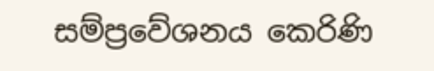සම්ප්‍රවේශනය කෙරිණි